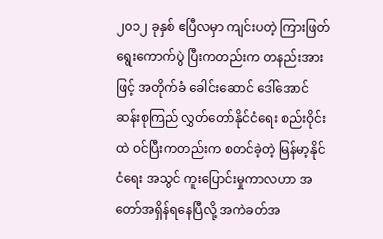၂၀၁၂ ခုနှစ် ဧပြီလမှာ ကျင်းပတဲ့ ကြားဖြတ်ရွေးကောက်ပွဲ ပြီးကတည်းက တနည်းအားဖြင့် အတိုက်ခံ ခေါင်းဆောင် ဒေါ်အောင်ဆန်းစုကြည် လွှတ်တော်နိုင်ငံရေး စည်းဝိုင်းထဲ ဝင်ပြီးကတည်းက စတင်ခဲ့တဲ့ မြန်မာ့နိုင်ငံရေး အသွင် ကူးပြောင်းမှုကာလဟာ အတော်အရှိန်ရနေပြီလို့ အကဲခတ်အ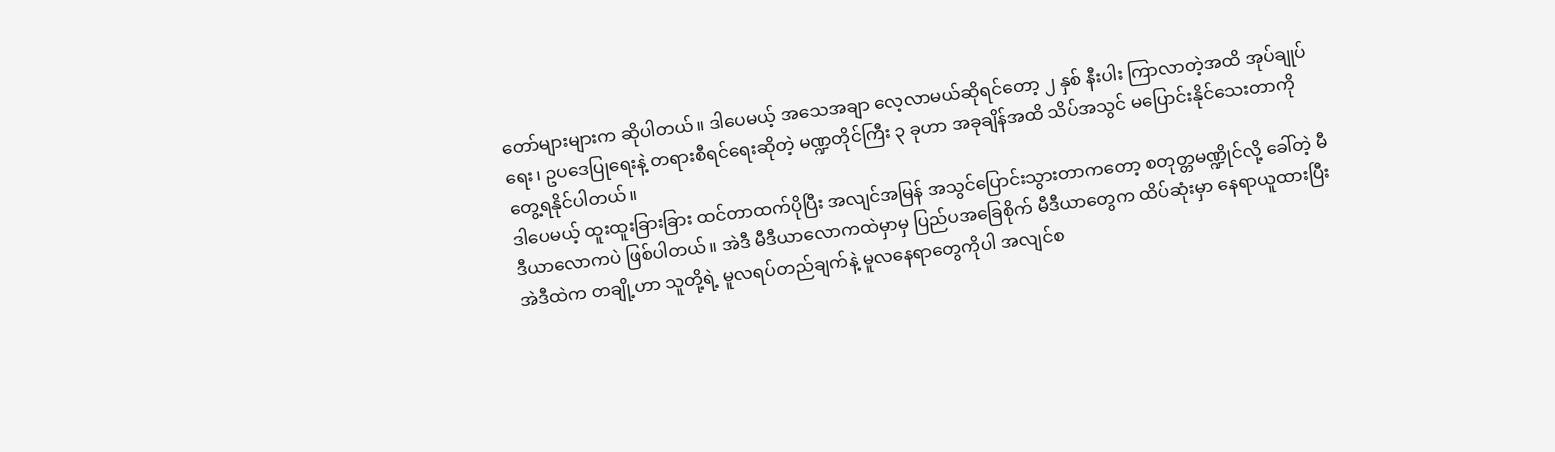တော်များများက ဆိုပါတယ်။ ဒါပေမယ့် အသေအချာ လေ့လာမယ်ဆိုရင်တော့ ၂ နှစ် နီးပါး ကြာလာတဲ့အထိ အုပ်ချုပ်ရေး၊ ဥပဒေပြုရေးနဲ့ တရားစီရင်ရေးဆိုတဲ့ မဏ္ဍတိုင်ကြီး ၃ ခုဟာ အခုချိန်အထိ သိပ်အသွင် မပြောင်းနိုင်သေးတာကို တွေ့ရနိုင်ပါတယ်။
ဒါပေမယ့် ထူးထူးခြားခြား ထင်တာထက်ပိုပြီး အလျင်အမြန် အသွင်ပြောင်းသွားတာကတော့ စတုတ္တမဏ္ဍိုင်လို့ ခေါ်တဲ့ မီဒီယာလောကပဲ ဖြစ်ပါတယ်။ အဲဒီ မီဒီယာလောကထဲမှာမှ ပြည်ပအခြေစိုက် မီဒီယာတွေက ထိပ်ဆုံးမှာ နေရာယူထားပြီး အဲဒီထဲက တချို့ဟာ သူတို့ရဲ့ မူလရပ်တည်ချက်နဲ့ မူလနေရာတွေကိုပါ အလျင်စ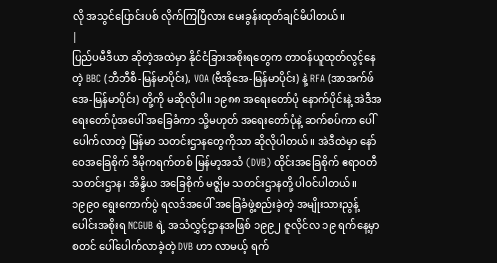လို အသွင်ပြောင်းပစ် လိုက်ကြပြီလား မေးခွန်းထုတ်ချင်မိပါတယ်။
|
ပြည်ပမီဒီယာ ဆိုတဲ့အထဲမှာ နိုင်ငံခြားအစိုးရတွေက တာဝန်ယူထုတ်လွင့်နေတဲ့ BBC (ဘီဘီစီ-မြန်မာပိုင်း), VOA (ဗီအိုအေ-မြန်မာပိုင်း) နဲ့ RFA (အာအက်ဖ်အေ-မြန်မာပိုင်း) တို့ကို မဆိုလိုပါ။ ၁၉၈၈ အရေးတော်ပုံ နောက်ပိုင်းနဲ့ အဲဒီအရေးတော်ပုံအပေါ် အခြေခံကာ သို့မဟုတ် အရေးတော်ပုံနဲ့ ဆက်စပ်ကာ ပေါ်ပေါက်လာတဲ့ မြန်မာ သတင်းဌာနတွေကိုသာ ဆိုလိုပါတယ်။ အဲဒီထဲမှာ နော်ဝေအခြေစိုက် ဒီမိုကရက်တစ် မြန်မာ့အသံ (DVB) ထိုင်းအခြေစိုက် ဧရာဝတီ သတင်းဌာန၊ အိန္ဒိယ အခြေစိုက် မဇ္ဈိမ သတင်းဌာနတို့ ပါဝင်ပါတယ်။
၁၉၉၀ ရွေးကောက်ပွဲ ရလဒ်အပေါ် အခြေခံဖွဲ့စည်းခဲ့တဲ့ အမျိုးသားညွန့်ပေါင်းအစိုးရ NCGUB ရဲ့ အသံလွှင့်ဌာနအဖြစ် ၁၉၉၂ ဇူလိုင်လ ၁၉ ရက်နေ့မှာ စတင် ပေါ်ပေါက်လာခဲ့တဲ့ DVB ဟာ လာမယ့် ရက်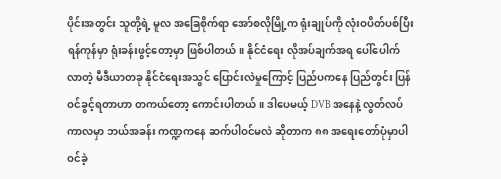ပိုင်းအတွင်း သူတို့ရဲ့ မူလ အခြေစိုက်ရာ အော်စလိုမြို့က ရုံးချုပ်ကို လုံးဝပိတ်ပစ်ပြီး ရန်ကုန်မှာ ရုံးခန်းဖွင့်တော့မှာ ဖြစ်ပါတယ်။ နိုင်ငံရေး လိုအပ်ချက်အရ ပေါ်ပေါက်လာတဲ့ မီဒီယာတခု နိုင်ငံရေးအသွင် ပြောင်းလဲမှုကြောင့် ပြည်ပကနေ ပြည်တွင်း ပြန်ဝင်ခွင့်ရတာဟာ တကယ်တော့ ကောင်းပါတယ်။ ဒါပေမယ့် DVB အနေနဲ့ လွတ်လပ်ကာလမှာ ဘယ်အခန်း ကဏ္ဍကနေ ဆက်ပါဝင်မလဲ ဆိုတာက ၈၈ အရေးတော်ပုံမှာပါ ဝင်ခဲ့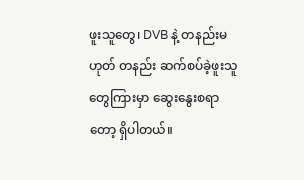ဖူးသူတွေ၊ DVB နဲ့ တနည်းမဟုတ် တနည်း ဆက်စပ်ခဲ့ဖူးသူတွေကြားမှာ ဆွေးနွေးစရာတော့ ရှိပါတယ်။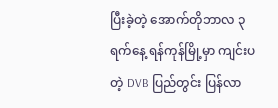ပြီးခဲ့တဲ့ အောက်တိုဘာလ ၃ ရက်နေ့ ရန်ကုန်မြို့မှာ ကျင်းပတဲ့ DVB ပြည်တွင်း ပြန်လာ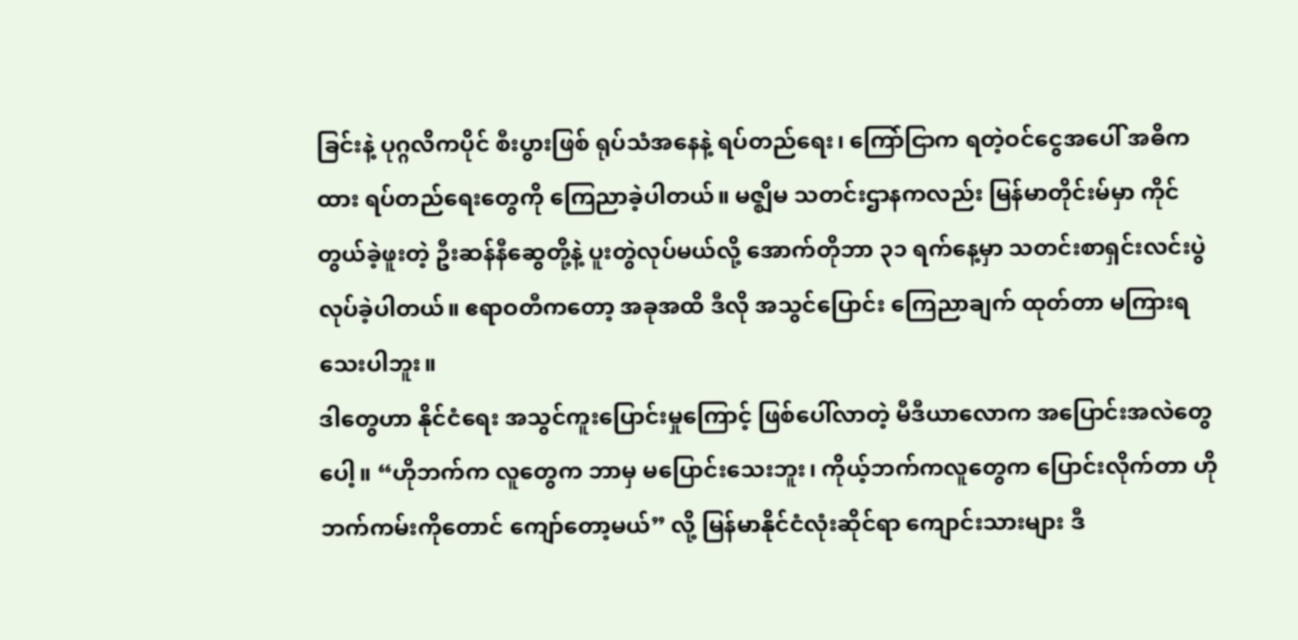ခြင်းနဲ့ ပုဂ္ဂလိကပိုင် စီးပွားဖြစ် ရုပ်သံအနေနဲ့ ရပ်တည်ရေး၊ ကြော်ငြာက ရတဲ့ဝင်ငွေအပေါ် အဓိကထား ရပ်တည်ရေးတွေကို ကြေညာခဲ့ပါတယ်။ မဇ္ဈိမ သတင်းဌာနကလည်း မြန်မာတိုင်းမ်မှာ ကိုင်တွယ်ခဲ့ဖူးတဲ့ ဦးဆန်နီဆွေတို့နဲ့ ပူးတွဲလုပ်မယ်လို့ အောက်တိုဘာ ၃၁ ရက်နေ့မှာ သတင်းစာရှင်းလင်းပွဲ လုပ်ခဲ့ပါတယ်။ ဧရာဝတီကတော့ အခုအထိ ဒီလို အသွင်ပြောင်း ကြေညာချက် ထုတ်တာ မကြားရသေးပါဘူး။
ဒါတွေဟာ နိုင်ငံရေး အသွင်ကူးပြောင်းမှုကြောင့် ဖြစ်ပေါ်လာတဲ့ မီဒီယာလောက အပြောင်းအလဲတွေပေါ့။ “ဟိုဘက်က လူတွေက ဘာမှ မပြောင်းသေးဘူး၊ ကိုယ့်ဘက်ကလူတွေက ပြောင်းလိုက်တာ ဟိုဘက်ကမ်းကိုတောင် ကျော်တော့မယ်” လို့ မြန်မာနိုင်ငံလုံးဆိုင်ရာ ကျောင်းသားများ ဒီ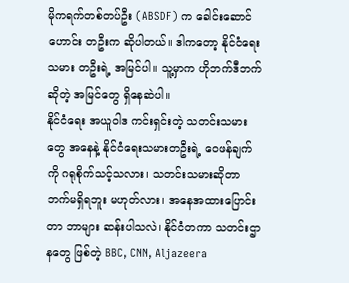မိုကရက်တစ်တပ်ဦး (ABSDF) က ခေါင်းဆောင်ဟောင်း တဦးက ဆိုပါတယ်။ ဒါကတော့ နိုင်ငံရေးသမား တဦးရဲ့ အမြင်ပါ။ သူ့မှာက ဟိုဘက်ဒီဘက်ဆိုတဲ့ အမြင်တွေ ရှိနေဆဲပါ။
နိုင်ငံရေး အယူဝါဒ ကင်းရှင်းတဲ့ သတင်းသမားတွေ အနေနဲ့ နိုင်ငံရေးသမားတဦးရဲ့ ဝေဖန်ချက်ကို ဂရုစိုက်သင့်သလား၊ သတင်းသမားဆိုတာ ဘက်မရှိရဘူး မဟုတ်လား၊ အနေအထားပြောင်းတာ ဘာများ ဆန်းပါသလဲ၊ နိုင်ငံတကာ သတင်းဌာနတွေ ဖြစ်တဲ့ BBC, CNN, Aljazeera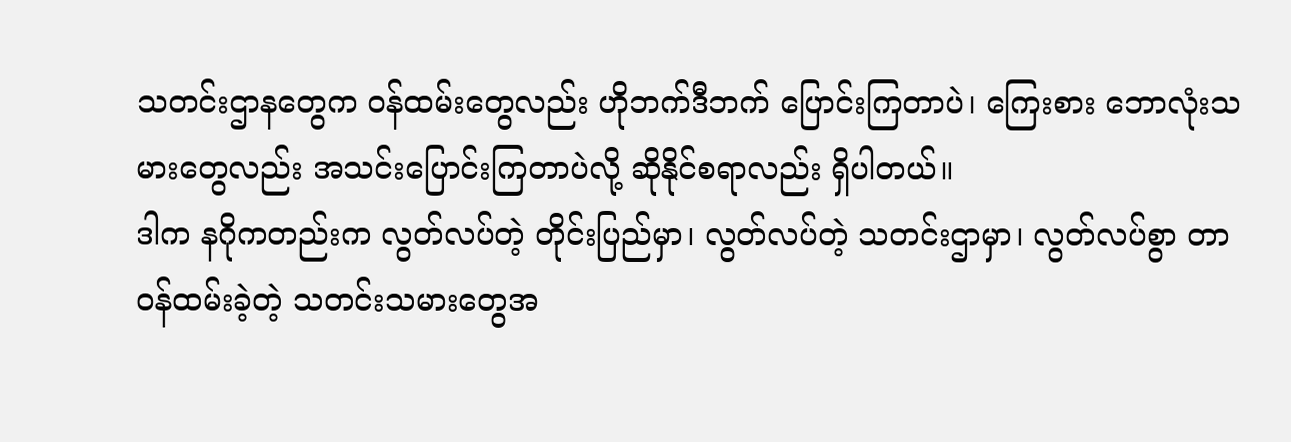သတင်းဌာနတွေက ဝန်ထမ်းတွေလည်း ဟိုဘက်ဒီဘက် ပြောင်းကြတာပဲ၊ ကြေးစား ဘောလုံးသမားတွေလည်း အသင်းပြောင်းကြတာပဲလို့ ဆိုနိုင်စရာလည်း ရှိပါတယ်။
ဒါက နဂိုကတည်းက လွတ်လပ်တဲ့ တိုင်းပြည်မှာ၊ လွတ်လပ်တဲ့ သတင်းဌာမှာ၊ လွတ်လပ်စွာ တာဝန်ထမ်းခဲ့တဲ့ သတင်းသမားတွေအ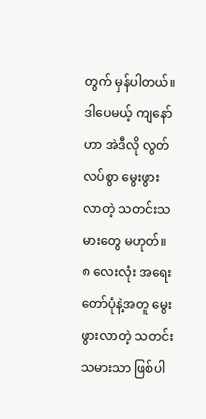တွက် မှန်ပါတယ်။ ဒါပေမယ့် ကျနော်ဟာ အဲဒီလို လွတ်လပ်စွာ မွေးဖွားလာတဲ့ သတင်းသမားတွေ မဟုတ်။ ၈ လေးလုံး အရေးတော်ပုံနဲ့အတူ မွေးဖွားလာတဲ့ သတင်းသမားသာ ဖြစ်ပါ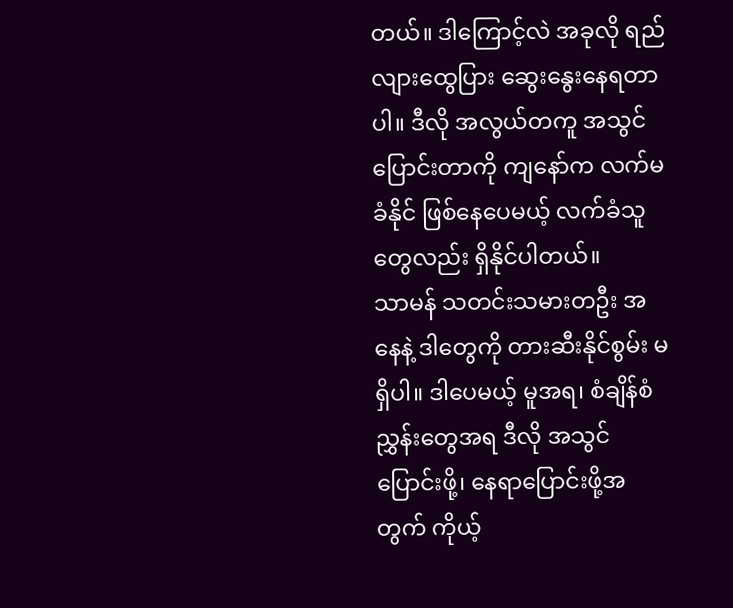တယ်။ ဒါကြောင့်လဲ အခုလို ရည်လျားထွေပြား ဆွေးနွေးနေရတာပါ။ ဒီလို အလွယ်တကူ အသွင်ပြောင်းတာကို ကျနော်က လက်မခံနိုင် ဖြစ်နေပေမယ့် လက်ခံသူတွေလည်း ရှိနိုင်ပါတယ်။
သာမန် သတင်းသမားတဦး အနေနဲ့ ဒါတွေကို တားဆီးနိုင်စွမ်း မရှိပါ။ ဒါပေမယ့် မူအရ၊ စံချိန်စံညွှန်းတွေအရ ဒီလို အသွင်ပြောင်းဖို့၊ နေရာပြောင်းဖို့အတွက် ကိုယ့်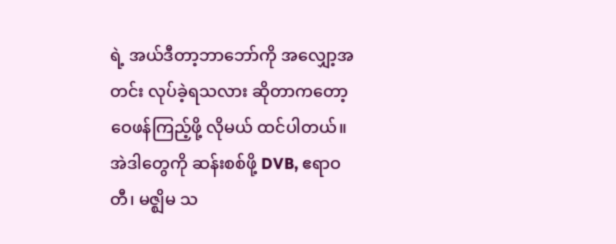ရဲ့ အယ်ဒီတာ့ဘာဘော်ကို အလျှော့အတင်း လုပ်ခဲ့ရသလား ဆိုတာကတော့ ဝေဖန်ကြည့်ဖို့ လိုမယ် ထင်ပါတယ်။
အဲဒါတွေကို ဆန်းစစ်ဖို့ DVB, ဧရာဝတီ၊ မဇ္ဈိမ သ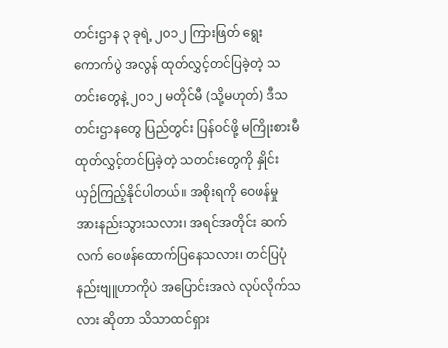တင်းဌာန ၃ ခုရဲ့ ၂၀၁၂ ကြားဖြတ် ရွေးကောက်ပွဲ အလွန် ထုတ်လွှင့်တင်ပြခဲ့တဲ့ သတင်းတွေနဲ့ ၂၀၁၂ မတိုင်မီ (သို့မဟုတ်) ဒီသတင်းဌာနတွေ ပြည်တွင်း ပြန်ဝင်ဖို့ မကြိုးစားမီ ထုတ်လွှင့်တင်ပြခဲ့တဲ့ သတင်းတွေကို နှိုင်းယှဉ်ကြည့်နိုင်ပါတယ်။ အစိုးရကို ဝေဖန်မှု အားနည်းသွားသလား၊ အရင်အတိုင်း ဆက်လက် ဝေဖန်ထောက်ပြနေသလား၊ တင်ပြပုံ နည်းဗျူဟာကိုပဲ အပြောင်းအလဲ လုပ်လိုက်သလား ဆိုတာ သိသာထင်ရှား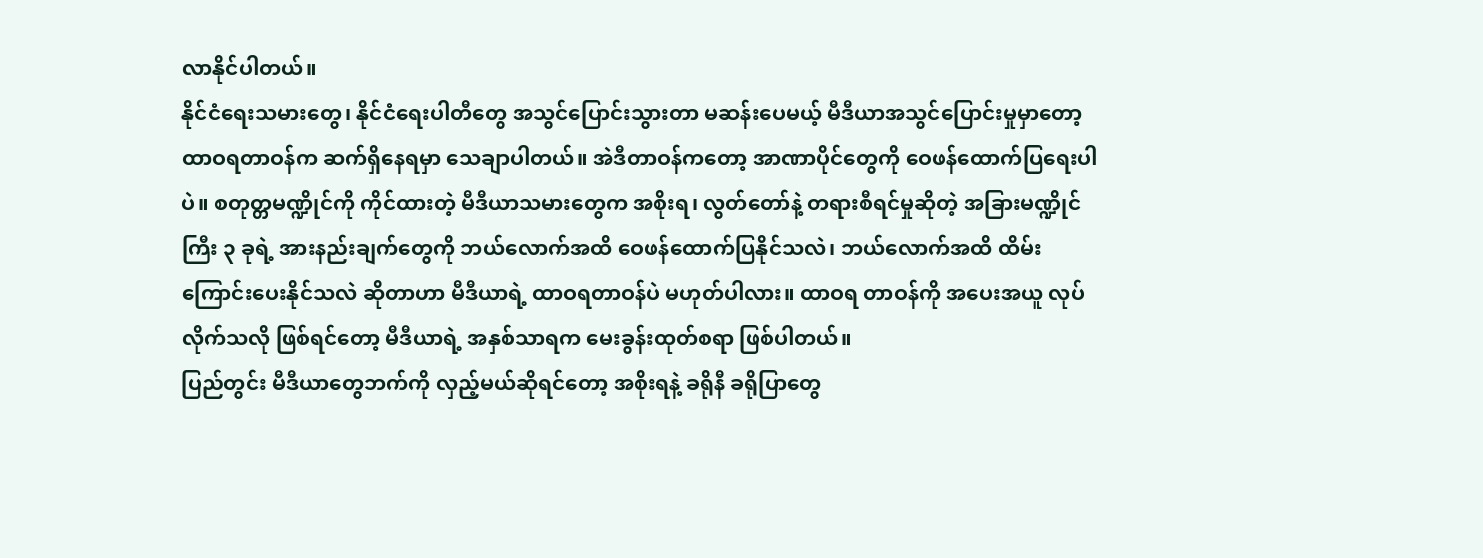လာနိုင်ပါတယ်။
နိုင်ငံရေးသမားတွေ၊ နိုင်ငံရေးပါတီတွေ အသွင်ပြောင်းသွားတာ မဆန်းပေမယ့် မီဒီယာအသွင်ပြောင်းမှုမှာတော့ ထာဝရတာဝန်က ဆက်ရှိနေရမှာ သေချာပါတယ်။ အဲဒီတာဝန်ကတော့ အာဏာပိုင်တွေကို ဝေဖန်ထောက်ပြရေးပါပဲ။ စတုတ္တမဏ္ဍိုင်ကို ကိုင်ထားတဲ့ မီဒီယာသမားတွေက အစိုးရ၊ လွတ်တော်နဲ့ တရားစီရင်မှုဆိုတဲ့ အခြားမဏ္ဍိုင်ကြီး ၃ ခုရဲ့ အားနည်းချက်တွေကို ဘယ်လောက်အထိ ဝေဖန်ထောက်ပြနိုင်သလဲ၊ ဘယ်လောက်အထိ ထိမ်းကြောင်းပေးနိုင်သလဲ ဆိုတာဟာ မီဒီယာရဲ့ ထာဝရတာဝန်ပဲ မဟုတ်ပါလား။ ထာဝရ တာဝန်ကို အပေးအယူ လုပ်လိုက်သလို ဖြစ်ရင်တော့ မီဒီယာရဲ့ အနှစ်သာရက မေးခွန်းထုတ်စရာ ဖြစ်ပါတယ်။
ပြည်တွင်း မီဒီယာတွေဘက်ကို လှည့်မယ်ဆိုရင်တော့ အစိုးရနဲ့ ခရိုနီ ခရိုပြာတွေ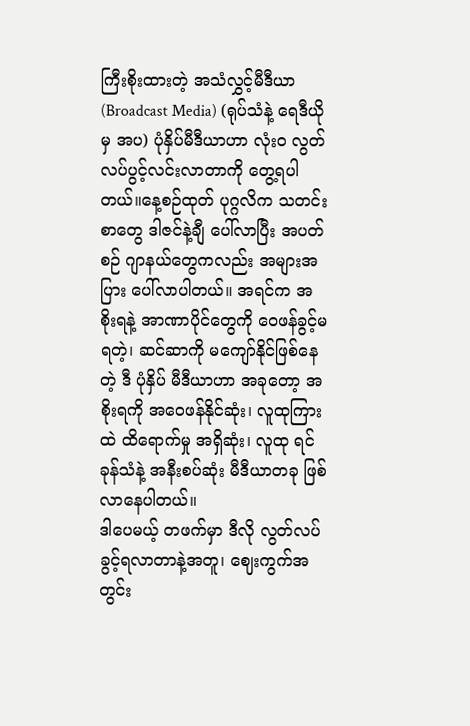ကြီးစိုးထားတဲ့ အသံလွှင့်မီဒီယာ (Broadcast Media) (ရုပ်သံနဲ့ ရေဒီယိုမှ အပ) ပုံနှိပ်မီဒီယာဟာ လုံးဝ လွတ်လပ်ပွင့်လင်းလာတာကို တွေ့ရပါတယ်။နေ့စဉ်ထုတ် ပုဂ္ဂလိက သတင်းစာတွေ ဒါဇင်နဲ့ချီ ပေါ်လာပြီး အပတ်စဉ် ဂျာနယ်တွေကလည်း အများအပြား ပေါ်လာပါတယ်။ အရင်က အစိုးရနဲ့ အာဏာပိုင်တွေကို ဝေဖန်ခွင့်မရတဲ့၊ ဆင်ဆာကို မကျော်နိုင်ဖြစ်နေတဲ့ ဒီ ပုံနှိပ် မီဒီယာဟာ အခုတော့ အစိုးရကို အဝေဖန်နိုင်ဆုံး၊ လူထုကြားထဲ ထိရောက်မှု အရှိဆုံး၊ လူထု ရင်ခုန်သံနဲ့ အနီးစပ်ဆုံး မီဒီယာတခု ဖြစ်လာနေပါတယ်။
ဒါပေမယ့် တဖက်မှာ ဒီလို လွတ်လပ်ခွင့်ရလာတာနဲ့အတူ၊ ဈေးကွက်အတွင်း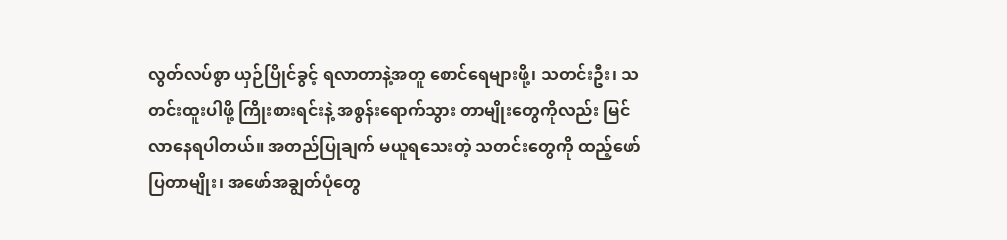လွတ်လပ်စွာ ယှဉ်ပြိုင်ခွင့် ရလာတာနဲ့အတူ စောင်ရေများဖို့၊ သတင်းဦး၊ သတင်းထူးပါဖို့ ကြိုးစားရင်းနဲ့ အစွန်းရောက်သွား တာမျိုးတွေကိုလည်း မြင်လာနေရပါတယ်။ အတည်ပြုချက် မယူရသေးတဲ့ သတင်းတွေကို ထည့်ဖော်ပြတာမျိုး၊ အဖော်အချွတ်ပုံတွေ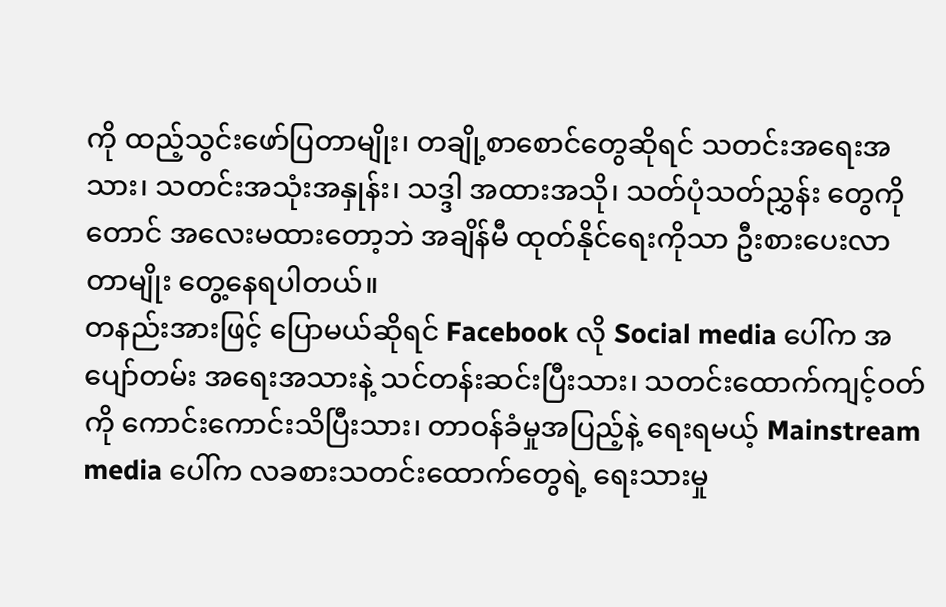ကို ထည့်သွင်းဖော်ပြတာမျိုး၊ တချို့စာစောင်တွေဆိုရင် သတင်းအရေးအသား၊ သတင်းအသုံးအနှုန်း၊ သဒ္ဒါ အထားအသို၊ သတ်ပုံသတ်ညွှန်း တွေကိုတောင် အလေးမထားတော့ဘဲ အချိန်မီ ထုတ်နိုင်ရေးကိုသာ ဦးစားပေးလာတာမျိုး တွေ့နေရပါတယ်။
တနည်းအားဖြင့် ပြောမယ်ဆိုရင် Facebook လို Social media ပေါ်က အပျော်တမ်း အရေးအသားနဲ့ သင်တန်းဆင်းပြီးသား၊ သတင်းထောက်ကျင့်ဝတ်ကို ကောင်းကောင်းသိပြီးသား၊ တာဝန်ခံမှုအပြည့်နဲ့ ရေးရမယ့် Mainstream media ပေါ်က လခစားသတင်းထောက်တွေရဲ့ ရေးသားမှု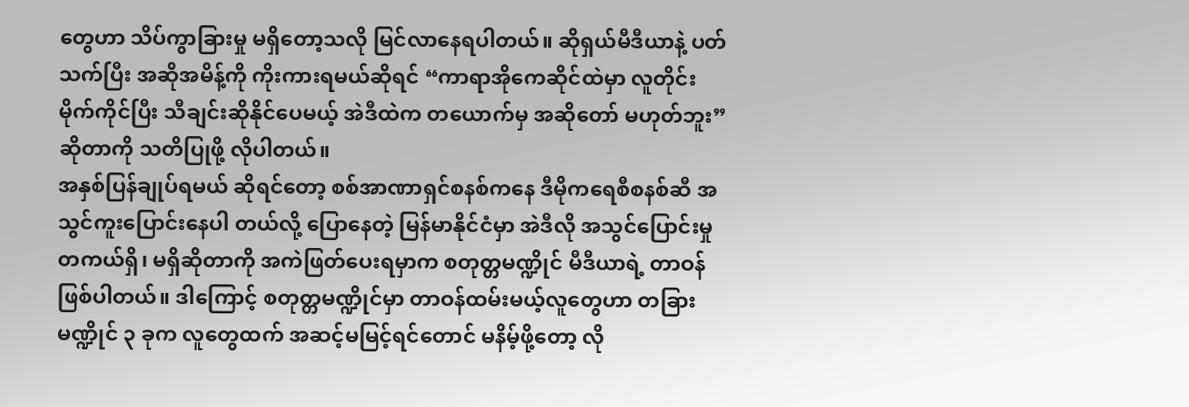တွေဟာ သိပ်ကွာခြားမှု မရှိတော့သလို မြင်လာနေရပါတယ်။ ဆိုရှယ်မီဒီယာနဲ့ ပတ်သက်ပြီး အဆိုအမိန့်ကို ကိုးကားရမယ်ဆိုရင် “ကာရာအိုကေဆိုင်ထဲမှာ လူတိုင်း မိုက်ကိုင်ပြီး သီချင်းဆိုနိုင်ပေမယ့် အဲဒီထဲက တယောက်မှ အဆိုတော် မဟုတ်ဘူး” ဆိုတာကို သတိပြုဖို့ လိုပါတယ်။
အနှစ်ပြန်ချုပ်ရမယ် ဆိုရင်တော့ စစ်အာဏာရှင်စနစ်ကနေ ဒီမိုကရေစီစနစ်ဆီ အသွင်ကူးပြောင်းနေပါ တယ်လို့ ပြောနေတဲ့ မြန်မာနိုင်ငံမှာ အဲဒီလို အသွင်ပြောင်းမှု တကယ်ရှိ၊ မရှိဆိုတာကို အကဲဖြတ်ပေးရမှာက စတုတ္တမဏ္ဍိုင် မီဒီယာရဲ့ တာဝန်ဖြစ်ပါတယ်။ ဒါကြောင့် စတုတ္တမဏ္ဍိုင်မှာ တာဝန်ထမ်းမယ့်လူတွေဟာ တခြားမဏ္ဍိုင် ၃ ခုက လူတွေထက် အဆင့်မမြင့်ရင်တောင် မနိမ့်ဖို့တော့ လို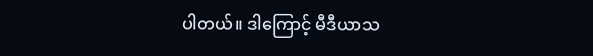ပါတယ်။ ဒါကြောင့် မီဒီယာသ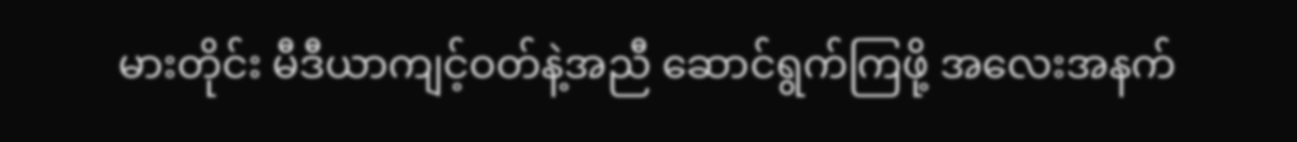မားတိုင်း မီဒီယာကျင့်ဝတ်နဲ့အညီ ဆောင်ရွက်ကြဖို့ အလေးအနက်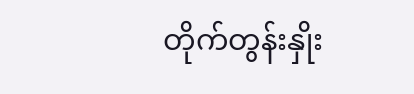တိုက်တွန်းနှိုး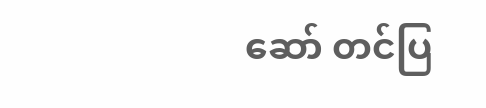ဆော် တင်ပြ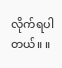လိုက်ရပါတယ်။ ။